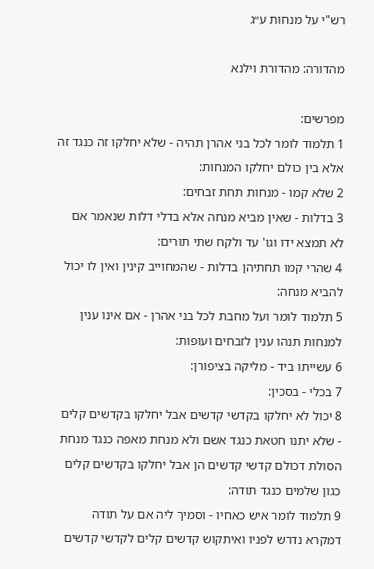רש"י על מנחות ע״ג

מהדורה: מהדורת וילנא

מפרשים:
1 תלמוד לומר לכל בני אהרן תהיה - שלא יחלקו זה כנגד זה אלא בין כולם יחלקו המנחות:
2 שלא קמו - מנחות תחת זבחים:
3 בדלות - שאין מביא מנחה אלא בדלי דלות שנאמר אם לא תמצא ידו וגו' עד ולקח שתי תורים:
4 שהרי קמו תחתיהן בדלות - שהמחוייב קינין ואין לו יכול להביא מנחה:
5 תלמוד לומר ועל מחבת לכל בני אהרן - אם אינו ענין למנחות תנהו ענין לזבחים ועופות:
6 עשייתו ביד - מליקה בציפורן:
7 בכלי - בסכין:
8 יכול לא יחלקו בקדשי קדשים אבל יחלקו בקדשים קלים - שלא יתנו חטאת כנגד אשם ולא מנחת מאפה כנגד מנחת הסולת דכולם קדשי קדשים הן אבל יחלקו בקדשים קלים כגון שלמים כנגד תודה:
9 תלמוד לומר איש כאחיו - וסמיך ליה אם על תודה דמקרא נדרש לפניו ואיתקוש קדשים קלים לקדשי קדשים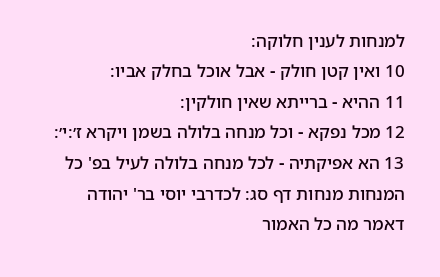למנחות לענין חלוקה:
10 ואין קטן חולק - אבל אוכל בחלק אביו:
11 ההיא - ברייתא שאין חולקין:
12 מכל נפקא - וכל מנחה בלולה בשמן ויקרא ז׳:י׳:
13 הא אפיקתיה - לכל מנחה בלולה לעיל בפ' כל המנחות מנחות דף סג: לכדרבי יוסי בר' יהודה דאמר מה כל האמור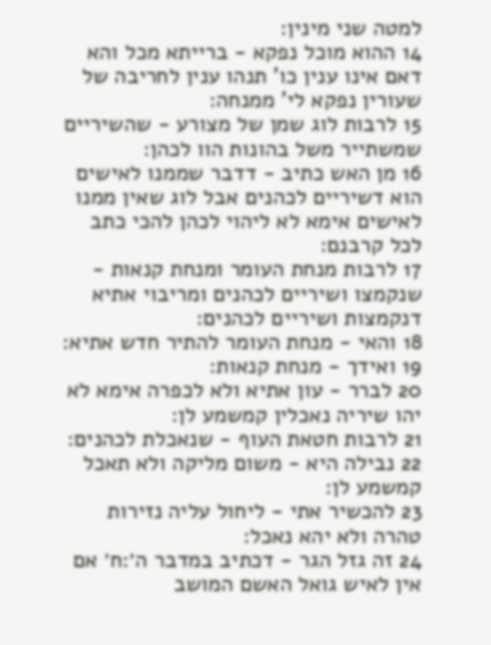למטה שני מינין:
14 ההוא מוכל נפקא - ברייתא מכל והא דאם אינו ענין כו' תנהו ענין לחריבה של שעורין נפקא לי' ממנחה:
15 לרבות לוג שמן של מצורע - שהשיריים שמשתייר משל בהונות הוו לכהן:
16 מן האש כתיב - דדבר שממנו לאישים הוא דשיריים לכהנים אבל לוג שאין ממנו לאישים אימא לא ליהוי לכהן להכי כתב לכל קרבנם:
17 לרבות מנחת העומר ומנחת קנאות - שנקמצו ושיריים לכהנים ומריבוי אתיא דנקמצות ושיריים לכהנים:
18 והאי - מנחת העומר להתיר חדש אתיא:
19 ואידך - מנחת קנאות:
20 לברר - עון אתיא ולא לכפרה אימא לא יהו שיריה נאכלין קמשמע לן:
21 לרבות חטאת העוף - שנאכלת לכהנים:
22 נבילה היא - משום מליקה ולא תאכל קמשמע לן:
23 להכשיר אתי - ליחול עליה נזירות טהרה ולא יהא נאכל:
24 זה גזל הגר - דכתיב במדבר ה׳:ח׳ אם אין לאיש גואל האשם המושב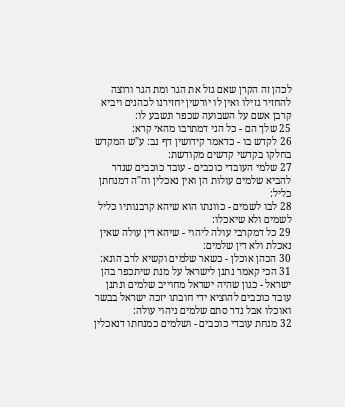לכהן זה הקרן שאם גזל את הגר ומת הגר ורוצה להחזיר גזילו ואין לו יורשין יחזירנו לכהנים ויביא קרבן אשם על השבועה שכפר ונשבע לו:
25 שלך הם - כל הני דמתרבו מהאי קרא:
26 לקדש בו - כדאמר קידושין דף נב: ע"ש המקדש בחלקו בקדשי קדשים מקודשת:
27 שלמי העובדי כוכבים - עובד כוכבים שנדר להביא שלמים עולות הן ואין נאכלין וה"ה דמנחתן כליל:
28 לבו לשמים - כוונתו הוא שיהא קרבנותיו כליל לשמים ולא שיאכלו:
29 כל דמקרבי עולה ליהוי - שיהא דין עולה שאין נאכלת ולא דין שלמים:
30 הכהן אוכלן - כשאר שלמים וקשיא לרב הונא:
31 הכי קאמר נתנן לישראל על מנת שיתכפר בהן ישראל - כגון שהיה ישראל מחוייב שלמים ונתנן עובד כוכבים להוציא ידי חובתו יזכה ישראל בבשר ואוכלו אבל נדר סתם שלמים ניהוי עולה:
32 מנחת עובדי כוכבים - ושלמים כמנחתו דנאכלין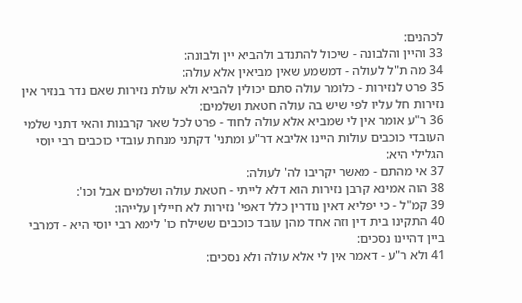לכהנים:
33 והיין והלבונה - שיכול להתנדב ולהביא יין ולבונה:
34 מה ת"ל לעולה - דמשמע שאין מביאין אלא עולה:
35 פרט לנזירות - כלומר עולה סתם יכולין להביא ולא עולת נזירות שאם נדר בנזיר אין נזירות חל עליו לפי שיש בה עולה חטאת ושלמים:
36 ר"ע אומר אין לי שמביא אלא עולה לחוד - פרט לכל שאר קרבנות והאי דתני שלמי העובדי כוכבים עולות היינו אליבא דר"ע ומתני' דקתני מנחת עובדי כוכבים רבי יוסי הגלילי היא:
37 אי מהתם - מאשר יקריבו לה' לעולה:
38 הוה אמינא קרבן נזירות הוא דלא לייתי - חטאת עולה ושלמים אבל וכו':
39 קמ"ל - כי יפליא דאין נודרין כלל דאפי' נזירות לא חיילין עלייהו:
40 התקינו בית דין וזה אחד מהן עובד כוכבים ששילח כו' לימא רבי יוסי היא - דמרבי ביין דהיינו נסכים:
41 ולא ר"ע - דאמר אין לי אלא עולה ולא נסכים: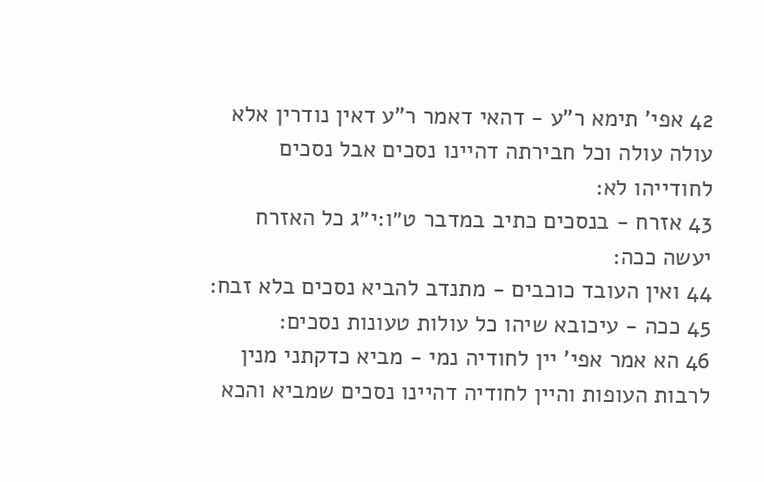42 אפי' תימא ר"ע - דהאי דאמר ר"ע דאין נודרין אלא עולה עולה וכל חבירתה דהיינו נסכים אבל נסכים לחודייהו לא:
43 אזרח - בנסכים כתיב במדבר ט״ו:י״ג כל האזרח יעשה ככה:
44 ואין העובד כוכבים - מתנדב להביא נסכים בלא זבח:
45 ככה - עיכובא שיהו כל עולות טעונות נסכים:
46 הא אמר אפי' יין לחודיה נמי - מביא כדקתני מנין לרבות העופות והיין לחודיה דהיינו נסכים שמביא והכא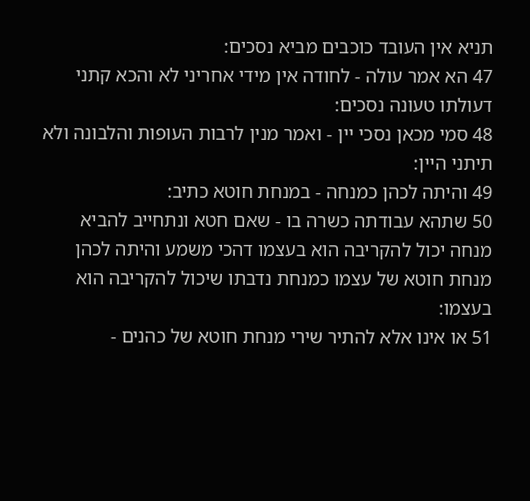תניא אין העובד כוכבים מביא נסכים:
47 הא אמר עולה - לחודה אין מידי אחריני לא והכא קתני דעולתו טעונה נסכים:
48 סמי מכאן נסכי יין - ואמר מנין לרבות העופות והלבונה ולא תיתני היין:
49 והיתה לכהן כמנחה - במנחת חוטא כתיב:
50 שתהא עבודתה כשרה בו - שאם חטא ונתחייב להביא מנחה יכול להקריבה הוא בעצמו דהכי משמע והיתה לכהן מנחת חוטא של עצמו כמנחת נדבתו שיכול להקריבה הוא בעצמו:
51 או אינו אלא להתיר שירי מנחת חוטא של כהנים -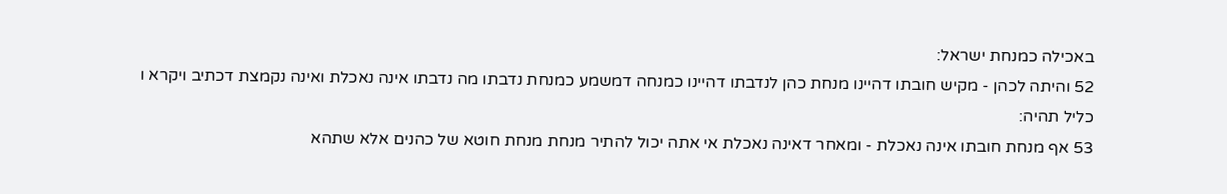באכילה כמנחת ישראל:
52 והיתה לכהן - מקיש חובתו דהיינו מנחת כהן לנדבתו דהיינו כמנחה דמשמע כמנחת נדבתו מה נדבתו אינה נאכלת ואינה נקמצת דכתיב ויקרא ו כליל תהיה:
53 אף מנחת חובתו אינה נאכלת - ומאחר דאינה נאכלת אי אתה יכול להתיר מנחת מנחת חוטא של כהנים אלא שתהא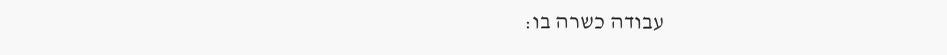עבודה כשרה בו: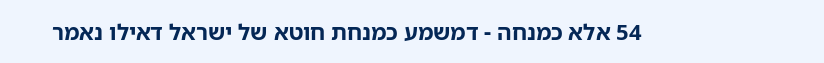54 אלא כמנחה - דמשמע כמנחת חוטא של ישראל דאילו נאמר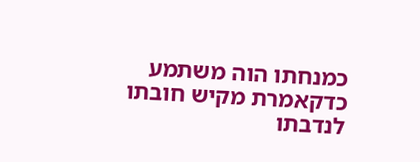כמנחתו הוה משתמע כדקאמרת מקיש חובתו לנדבתו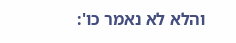והלא לא נאמר כו':